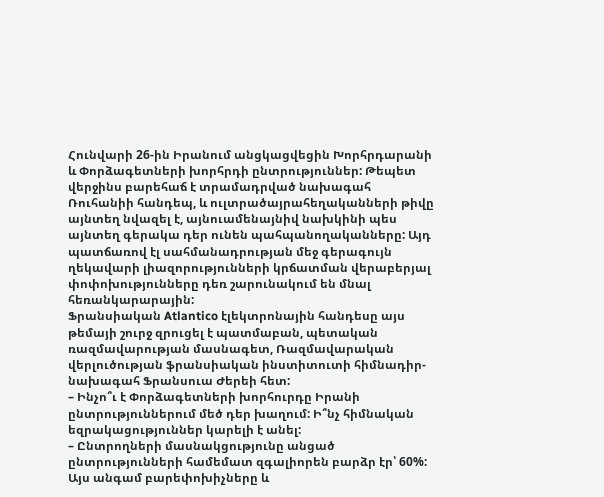Հունվարի 26-ին Իրանում անցկացվեցին Խորհրդարանի և Փորձագետների խորհրդի ընտրություններ: Թեպետ վերջինս բարեհաճ է տրամադրված նախագահ Ռուհանիի հանդեպ, և ուլտրածայրահեղականների թիվը այնտեղ նվազել է, այնուամենայնիվ նախկինի պես այնտեղ գերակա դեր ունեն պահպանողականները: Այդ պատճառով էլ սահմանադրության մեջ գերագույն ղեկավարի լիազորությունների կրճատման վերաբերյալ փոփոխությունները դեռ շարունակում են մնալ հեռանկարարային:
Ֆրանսիական Atlantico էլեկտրոնային հանդեսը այս թեմայի շուրջ զրուցել է պատմաբան, պետական ռազմավարության մասնագետ, Ռազմավարական վերլուծության ֆրանսիական ինստիտուտի հիմնադիր-նախագահ Ֆրանսուա Ժերեի հետ:
– Ինչո՞ւ է Փորձագետների խորհուրդը Իրանի ընտրություններում մեծ դեր խաղում: Ի՞նչ հիմնական եզրակացություններ կարելի է անել:
– Ընտրողների մասնակցությունը անցած ընտրությունների համեմատ զգալիորեն բարձր էր՝ 60%: Այս անգամ բարեփոխիչները և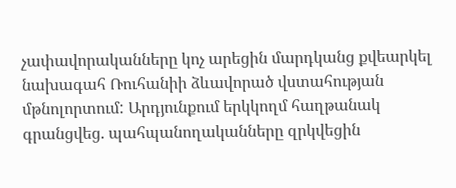չափավորականները կոչ արեցին մարդկանց քվեարկել նախագահ Ռուհանիի ձևավորած վստահության մթնոլորտում: Արդյունքում երկկողմ հաղթանակ գրանցվեց. պահպանողականները զրկվեցին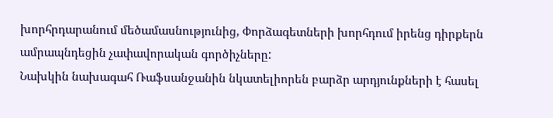խորհրդարանում մեծամասնությունից, Փորձագետների խորհդում իրենց դիրքերն ամրապնդեցին չափավորական գործիչները:
Նախկին նախագահ Ռաֆսանջանին նկատելիորեն բարձր արդյունքների է հասել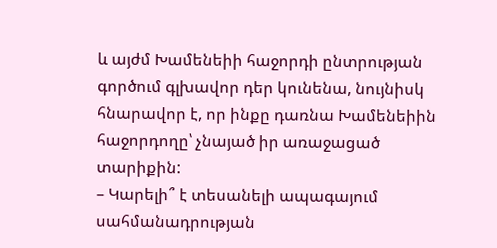և այժմ Խամենեիի հաջորդի ընտրության գործում գլխավոր դեր կունենա, նույնիսկ հնարավոր է, որ ինքը դառնա Խամենեիին հաջորդողը՝ չնայած իր առաջացած տարիքին:
– Կարելի՞ է տեսանելի ապագայում սահմանադրության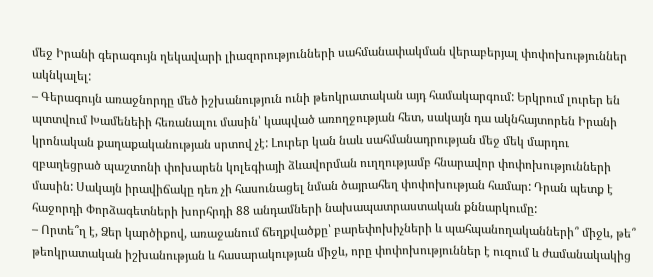մեջ Իրանի գերագույն ղեկավարի լիազորությունների սահմանափակման վերաբերյալ փոփոխություններ ակնկալել:
– Գերագույն առաջնորդը մեծ իշխանություն ունի թեոկրատական այդ համակարգում: Երկրում լուրեր են պտտվում Խամենեիի հեռանալու մասին՝ կապված առողջության հետ, սակայն դա ակնհայտորեն Իրանի կրոնական քաղաքականության սրտով չէ: Լուրեր կան նաև սահմանադրության մեջ մեկ մարդու զբաղեցրած պաշտոնի փոխարեն կոլեգիայի ձևավորման ուղղությամբ հնարավոր փոփոխությունների մասին: Սակայն իրավիճակը դեռ չի հասունացել նման ծայրահեղ փոփոխության համար: Դրան պետք է հաջորդի Փորձագետների խորհրդի 88 անդամների նախապատրաստական քննարկումը:
– Որտե՞ղ է, Ձեր կարծիքով, առաջանում ճեղքվածքը՝ բարեփոխիչների և պահպանողականների՞ միջև, թե՞ թեոկրատական իշխանության և հասարակության միջև, որը փոփոխություններ է ուզում և ժամանակակից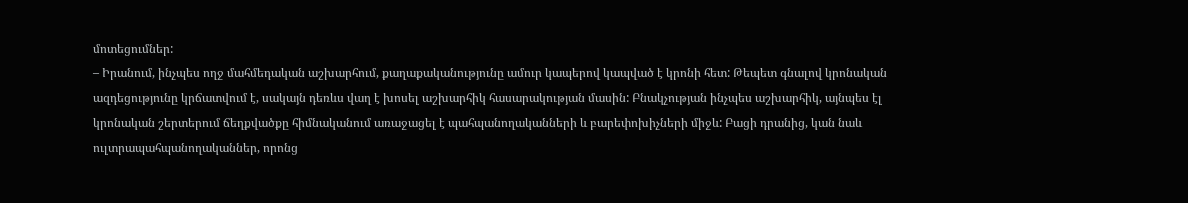մոտեցումներ:
– Իրանում, ինչպես ողջ մահմեդական աշխարհում, քաղաքականությունը ամուր կապերով կապված է կրոնի հետ: Թեպետ գնալով կրոնական ազդեցությունը կրճատվում է, սակայն դեռևս վաղ է խոսել աշխարհիկ հասարակության մասին: Բնակչության ինչպես աշխարհիկ, այնպես էլ կրոնական շերտերում ճեղքվածքը հիմնականում առաջացել է պահպանողականների և բարեփոխիչների միջև: Բացի դրանից, կան նաև ուլտրապահպանողականներ, որոնց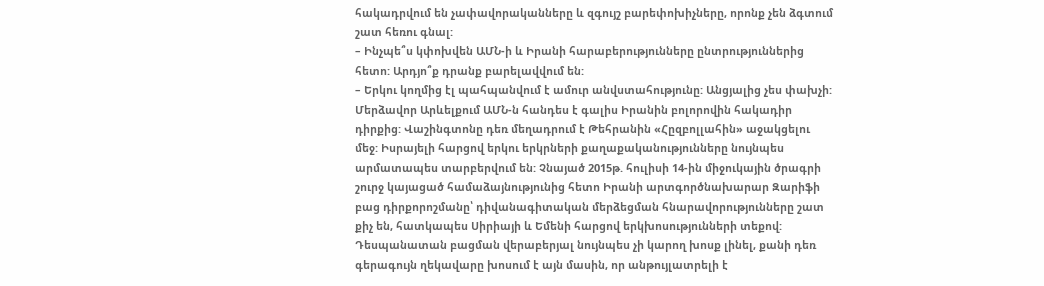հակադրվում են չափավորականները և զգույշ բարեփոխիչները, որոնք չեն ձգտում շատ հեռու գնալ:
– Ինչպե՞ս կփոխվեն ԱՄՆ-ի և Իրանի հարաբերությունները ընտրություններից հետո: Արդյո՞ք դրանք բարելավվում են:
– Երկու կողմից էլ պահպանվում է ամուր անվստահությունը: Անցյալից չես փախչի: Մերձավոր Արևելքում ԱՄՆ-ն հանդես է գալիս Իրանին բոլորովին հակադիր դիրքից: Վաշինգտոնը դեռ մեղադրում է Թեհրանին «Հըզբոլլահին» աջակցելու մեջ: Իսրայելի հարցով երկու երկրների քաղաքականությունները նույնպես արմատապես տարբերվում են: Չնայած 2015թ. հուլիսի 14-ին միջուկային ծրագրի շուրջ կայացած համաձայնությունից հետո Իրանի արտգործնախարար Զարիֆի բաց դիրքորոշմանը՝ դիվանագիտական մերձեցման հնարավորությունները շատ քիչ են, հատկապես Սիրիայի և Եմենի հարցով երկխոսությունների տեքով: Դեսպանատան բացման վերաբերյալ նույնպես չի կարող խոսք լինել, քանի դեռ գերագույն ղեկավարը խոսում է այն մասին, որ անթույլատրելի է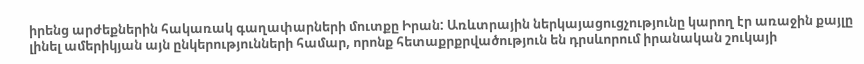իրենց արժեքներին հակառակ գաղափարների մուտքը Իրան: Առևտրային ներկայացուցչությունը կարող էր առաջին քայլը լինել ամերիկյան այն ընկերությունների համար, որոնք հետաքրքրվածություն են դրսևորում իրանական շուկայի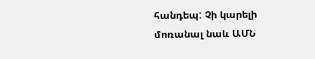հանդեպ: Չի կարելի մոռանալ նաև ԱՄՆ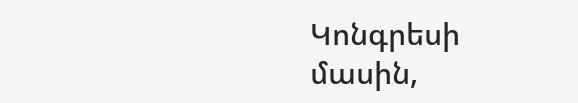Կոնգրեսի մասին,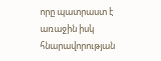որը պատրաստ է առաջին իսկ հնարավորության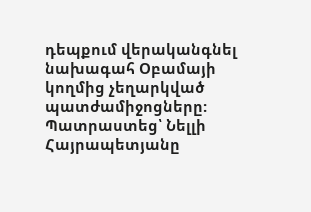դեպքում վերականգնել նախագահ Օբամայի կողմից չեղարկված պատժամիջոցները:
Պատրաստեց՝ Նելլի Հայրապետյանը